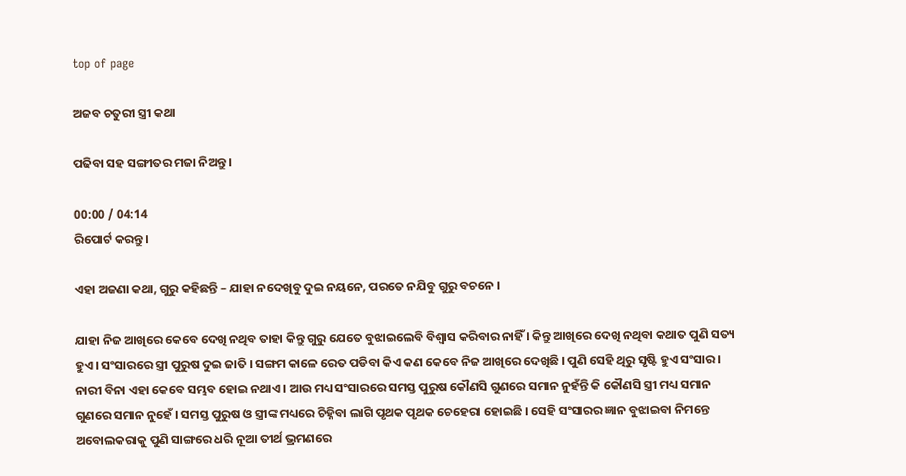top of page

ଅଜବ ଚତୁରୀ ସ୍ତ୍ରୀ କଥା

ପଢିବା ସହ ସଙ୍ଗୀତର ମଜା ନିଅନ୍ତୁ ।

00:00 / 04:14
ରିପୋର୍ଟ କରନ୍ତୁ ।

ଏହା ଅଜଣା କଥା, ଗୁରୁ କହିଛନ୍ତି – ଯାହା ନଦେଖିବୁ ଦୁଇ ନୟନେ, ପରତେ ନଯିବୁ ଗୁରୁ ବଚନେ ।

ଯାହା ନିଜ ଆଖିରେ କେବେ ଦେଖି ନଥିବ ତାହା କିନ୍ତୁ ଗୁରୁ ଯେତେ ବୁଝାଇଲେବି ବିଶ୍ୱାସ କରିବାର ନାହିଁ । କିନ୍ତୁ ଆଖିରେ ଦେଖି ନଥିବା କଥାତ ପୁଣି ସତ୍ୟ ହୁଏ । ସଂସାରରେ ସ୍ତ୍ରୀ ପୁରୁଷ ଦୁଇ ଜାତି । ସଙ୍ଗମ କାଳେ ରେତ ପଡିବା କିଏ କଣ କେବେ ନିଜ ଆଖିରେ ଦେଖିଛି । ପୁଣି ସେହି ଥିରୁ ସୃଷ୍ଟି ହୁଏ ସଂସାର । ନାରୀ ବିନା ଏହା କେବେ ସମ୍ଭବ ହୋଇ ନଥାଏ । ଆଉ ମଧ୍ୟ ସଂସାରରେ ସମସ୍ତ ପୁରୁଷ କୌଣସି ଗୁଣରେ ସମାନ ନୁହଁନ୍ତି କି କୌଣସି ସ୍ତ୍ରୀ ମଧ୍ୟ ସମାନ ଗୁଣରେ ସମାନ ନୁହେଁ । ସମସ୍ତ ପୁରୁଷ ଓ ସ୍ତ୍ରୀଙ୍କ ମଧ୍ୟରେ ଚିହ୍ନିବା ଲାଗି ପୃଥକ ପୃଥକ ଚେହେରା ହୋଇଛି । ସେହି ସଂସାରର ଜ୍ଞାନ ବୁଝାଇବା ନିମନ୍ତେ ଅବୋଲକରାକୁ ପୁଣି ସାଙ୍ଗରେ ଧରି ନୂଆ ତୀର୍ଥ ଭ୍ରମଣରେ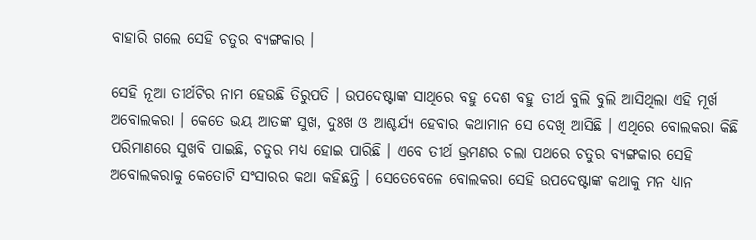ବାହାରି ଗଲେ ସେହି ଚତୁର ବ୍ୟଙ୍ଗକାର ।

ସେହି ନୂଆ ତୀର୍ଥଟିର ନାମ ହେଉଛି ତିରୁପତି । ଉପଦେଷ୍ଟାଙ୍କ ସାଥିରେ ବହୁ ଦେଶ ବହୁ ତୀର୍ଥ ବୁଲି ବୁଲି ଆସିଥିଲା ଏହି ମୂର୍ଖ ଅବୋଲକରା । କେତେ ଭୟ ଆତଙ୍କ ସୁଖ, ଦୁଃଖ ଓ ଆଶ୍ଚର୍ଯ୍ୟ ହେବାର କଥାମାନ ସେ ଦେଖି ଆସିଛି । ଏଥିରେ ବୋଲକରା କିଛି ପରିମାଣରେ ସୁଖବି ପାଇଛି, ଚତୁର ମଧ୍ୟ ହୋଇ ପାରିଛି । ଏବେ ତୀର୍ଥ ଭ୍ରମଣର ଚଲା ପଥରେ ଚତୁର ବ୍ୟଙ୍ଗକାର ସେହି ଅବୋଲକରାକୁ କେତୋଟି ସଂସାରର କଥା କହିଛନ୍ତି । ସେତେବେଳେ ବୋଲକରା ସେହି ଉପଦେଷ୍ଟାଙ୍କ କଥାକୁ ମନ ଧ୍ୟାନ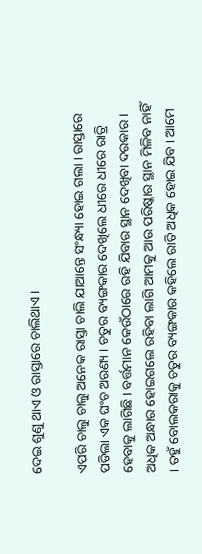ଦେଇ ଶୁଣୁ ଥାଏ ଓ ରାସ୍ତାରେ ଚାଲିଥାଏ ।

ଏପରି ଚାଲୁ ଚାଲୁ ଅନେକ ରାସ୍ତା ଚାଲି ଯାଆନ୍ତେ ସଂନ୍ଧ୍ୟା ହୋଇ ଗଲା । ରାସ୍ତାରେ ପଡିଲା ଏକ ଘଂଚ ଅରଣ୍ୟ । ଚତୁର ବ୍ୟଙ୍ଗକାର ଦେଖିଲେ ଧୀରେ ଧୀରେ ରାତ୍ରି ହେବାକୁ ଲାଗିଛି । ବର୍ତ୍ତମାନ କେଉଁଠାରେ ରହି ଯିବାର ସ୍ଥାନ ଦେଖିବା ଦରକାର । ଅଧିକ ଅନ୍ଧାର ହୋଇଗଲେ ରହିବା ଲାଗି ଆମକୁ ଆଉ ପରିଷ୍କାର ସ୍ଥାନ ମିଳିବ ନାହିଁ । ତହୁଁ ବୋଲକରାକୁ ଚତୁର ବ୍ୟଙ୍ଗକାର କହିଲେ ରାତି ଅଧିକ ହୋଇ ଯିବ । ଆମେ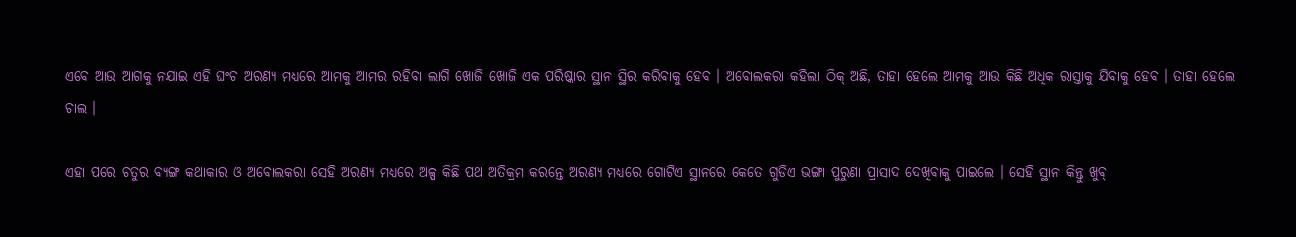ଏବେ ଆଉ ଆଗକୁ ନଯାଇ ଏହି ଘଂଚ ଅରଣ୍ୟ ମଧ୍ୟରେ ଆମକୁ ଆମର ରହିବା ଲାଗି ଖୋଜି ଖୋଜି ଏକ ପରିଷ୍କାର ସ୍ଥାନ ସ୍ଥିର କରିବାକୁ ହେବ । ଅବୋଲକରା କହିଲା ଠିକ୍ ଅଛି, ତାହା ହେଲେ ଆମକୁ ଆଉ କିଛି ଅଧିକ ରାସ୍ତାକୁ ଯିବାକୁ ହେବ । ତାହା ହେଲେ ଚାଲ ।

ଏହା ପରେ ଚତୁର ବ୍ୟଙ୍ଗ କଥାକାର ଓ ଅବୋଲକରା ସେହି ଅରଣ୍ୟ ମଧ୍ୟରେ ଅଳ୍ପ କିଛି ପଥ ଅତିକ୍ରମ କରନ୍ତେ ଅରଣ୍ୟ ମଧ୍ୟରେ ଗୋଟିଏ ସ୍ଥାନରେ କେତେ ଗୁଡିଏ ଭଙ୍ଗା ପୁରୁଣା ପ୍ରାସାଦ ଦେଖିବାକୁ ପାଇଲେ । ସେହି ସ୍ଥାନ କିନ୍ତୁ ଖୁବ୍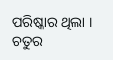ପରିଷ୍କାର ଥିଲା । ଚତୁର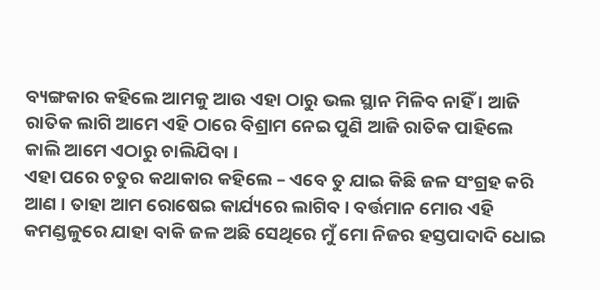ବ୍ୟଙ୍ଗକାର କହିଲେ ଆମକୁ ଆଉ ଏହା ଠାରୁ ଭଲ ସ୍ଥାନ ମିଳିବ ନାହିଁ । ଆଜି ରାତିକ ଲାଗି ଆମେ ଏହି ଠାରେ ବିଶ୍ରାମ ନେଇ ପୁଣି ଆଜି ରାତିକ ପାହିଲେ କାଲି ଆମେ ଏଠାରୁ ଚାଲିଯିବା ।
ଏହା ପରେ ଚତୁର କଥାକାର କହିଲେ – ଏବେ ତୁ ଯାଇ କିଛି ଜଳ ସଂଗ୍ରହ କରି ଆଣ । ତାହା ଆମ ରୋଷେଇ କାର୍ଯ୍ୟରେ ଲାଗିବ । ବର୍ତ୍ତମାନ ମୋର ଏହି କମଣ୍ଡଳୁରେ ଯାହା ବାକି ଜଳ ଅଛି ସେଥିରେ ମୁଁ ମୋ ନିଜର ହସ୍ତପାଦାଦି ଧୋଇ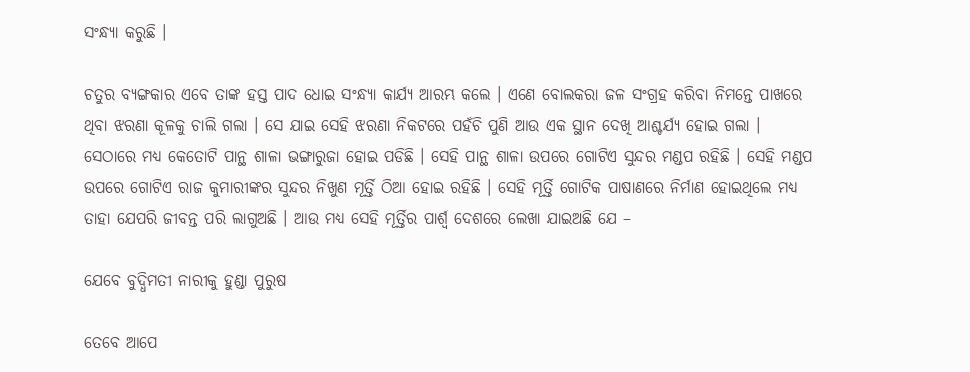ସଂନ୍ଧ୍ୟା କରୁଛି ।

ଚତୁର ବ୍ୟଙ୍ଗକାର ଏବେ ତାଙ୍କ ହସ୍ତ ପାଦ ଧୋଇ ସଂନ୍ଧ୍ୟା କାର୍ଯ୍ୟ ଆରମ୍ଭ କଲେ । ଏଣେ ବୋଲକରା ଜଳ ସଂଗ୍ରହ କରିବା ନିମନ୍ତେ ପାଖରେ ଥିବା ଝରଣା କୂଳକୁ ଚାଲି ଗଲା । ସେ ଯାଇ ସେହି ଝରଣା ନିକଟରେ ପହଁଚି ପୁଣି ଆଉ ଏକ ସ୍ଥାନ ଦେଖି ଆଶ୍ଚର୍ଯ୍ୟ ହୋଇ ଗଲା । ସେଠାରେ ମଧ୍ୟ କେତୋଟି ପାନ୍ଥ ଶାଳା ଭଙ୍ଗାରୁଜା ହୋଇ ପଡିଛି । ସେହି ପାନ୍ଥ ଶାଳା ଉପରେ ଗୋଟିଏ ସୁନ୍ଦର ମଣ୍ଡପ ରହିଛି । ସେହି ମଣ୍ଡପ ଉପରେ ଗୋଟିଏ ରାଜ କୁମାରୀଙ୍କର ସୁନ୍ଦର ନିଖୁଣ ମୂର୍ତ୍ତି ଠିଆ ହୋଇ ରହିଛି । ସେହି ମୂର୍ତ୍ତି ଗୋଟିକ ପାଷାଣରେ ନିର୍ମାଣ ହୋଇଥିଲେ ମଧ୍ୟ ତାହା ଯେପରି ଜୀବନ୍ତ ପରି ଲାଗୁଅଛି । ଆଉ ମଧ୍ୟ ସେହି ମୂର୍ତ୍ତିର ପାର୍ଶ୍ବ ଦେଶରେ ଲେଖା ଯାଇଅଛି ଯେ –

ଯେବେ ବୁଦ୍ଧିମତୀ ନାରୀକୁ ହୁଣ୍ଡା ପୁରୁଷ

ତେବେ ଆପେ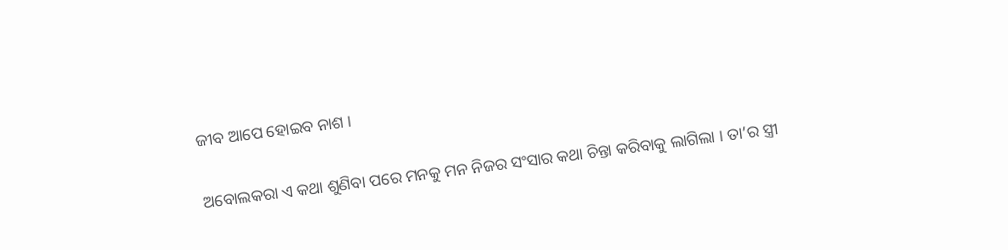ଜୀବ ଆପେ ହୋଇବ ନାଶ ।

ଅବୋଲକରା ଏ କଥା ଶୁଣିବା ପରେ ମନକୁ ମନ ନିଜର ସଂସାର କଥା ଚିନ୍ତା କରିବାକୁ ଲାଗିଲା । ତା’ର ସ୍ତ୍ରୀ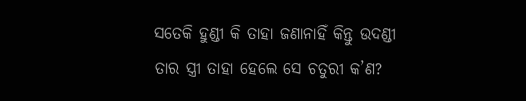ସତେକି ହୁଣ୍ଡୀ କି ତାହା ଜଣାନାହିଁ କିନ୍ତୁ ଉଦଣ୍ଡୀ ତାର ସ୍ତ୍ରୀ ତାହା ହେଲେ ସେ ଚତୁରୀ କ’ଣ?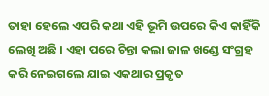ତାହା ହେଲେ ଏପରି କଥା ଏହି ଭୂମି ଉପରେ କିଏ କାହିଁକି ଲେଖି ଅଛି । ଏହା ପରେ ଚିନ୍ତା କଲା ଜାଳ ଖଣ୍ଡେ ସଂଗ୍ରହ କରି ନେଇଗଲେ ଯାଇ ଏକଥାର ପ୍ରକୃତ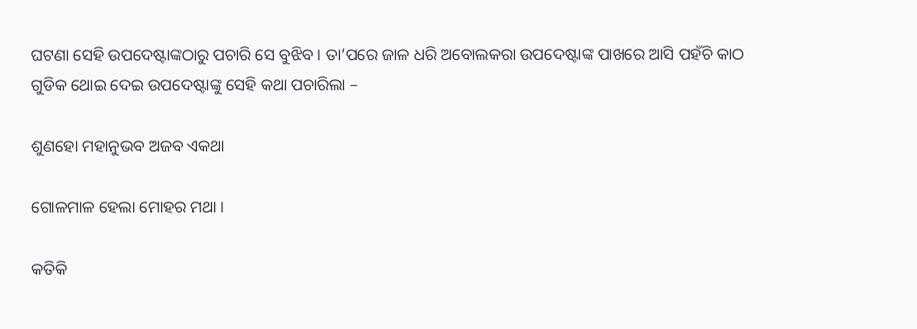ଘଟଣା ସେହି ଉପଦେଷ୍ଟାଙ୍କଠାରୁ ପଚାରି ସେ ବୁଝିବ । ତା’ପରେ ଜାଳ ଧରି ଅବୋଲକରା ଉପଦେଷ୍ଟାଙ୍କ ପାଖରେ ଆସି ପହଁଚି କାଠ ଗୁଡିକ ଥୋଇ ଦେଇ ଉପଦେଷ୍ଟାଙ୍କୁ ସେହି କଥା ପଚାରିଲା –

ଶୁଣହୋ ମହାନୁଭବ ଅଜବ ଏକଥା

ଗୋଳମାଳ ହେଲା ମୋହର ମଥା ।

କତିକି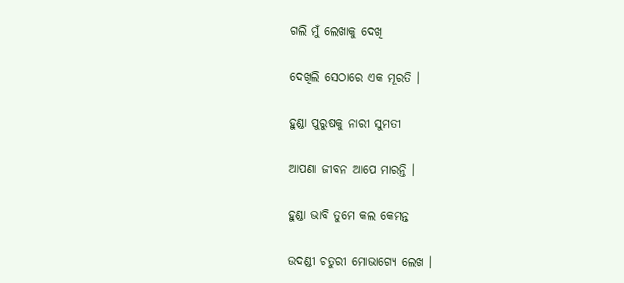ଗଲି ମୁଁ ଲେଖାକୁ ଦେଖି

ଦେଖିଲି ସେଠାରେ ଏକ ମୂରତି ।

ହୁଣ୍ଡା ପୁରୁଷକୁ ନାରୀ ସୁମତୀ

ଆପଣା ଜୀବନ ଆପେ ମାରନ୍ତି ।

ହୁଣ୍ଡା ଭାବି ତୁମେ କଲ କେମନ୍ତ

ଉଦଣ୍ଡୀ ଚତୁରୀ ମୋଭାଗ୍ୟେ ଲେଖ ।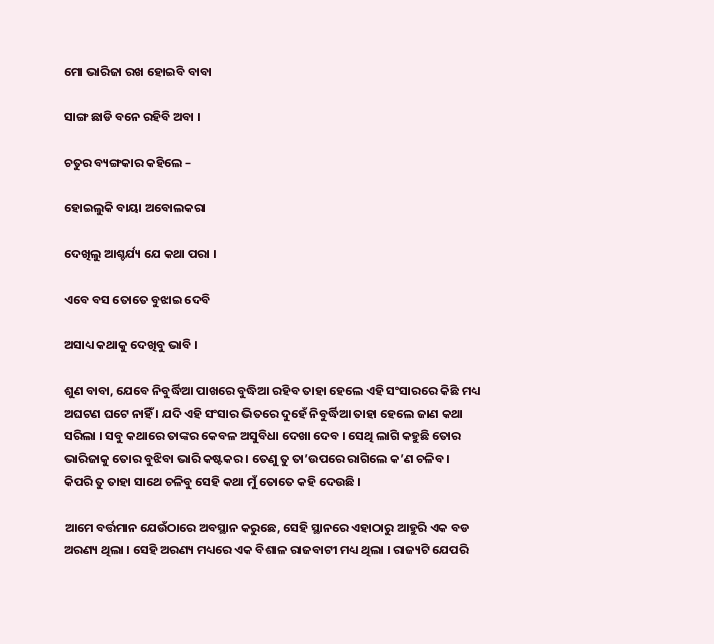ମୋ ଭାରିଜା ରଖ ହୋଇବି ବାବା

ସାଙ୍ଗ ଛାଡି ବନେ ରହିବି ଅବା ।

ଚତୁର ବ୍ୟଙ୍ଗକାର କହିଲେ –

ହୋଇଲୁକି ବାୟା ଅବୋଲକରା

ଦେଖିଲୁ ଆଶ୍ଚର୍ଯ୍ୟ ଯେ କଥା ପରା ।

ଏବେ ବସ ତୋତେ ବୁଝାଇ ଦେବି

ଅସାଧ୍ୟ କଥାକୁ ଦେଖିବୁ ଭାବି ।

ଶୁଣ ବାବା, ଯେବେ ନିବୁର୍ଦ୍ଧିଆ ପାଖରେ ବୁଦ୍ଧିଆ ରହିବ ତାହା ହେଲେ ଏହି ସଂସାରରେ କିଛି ମଧ୍ୟ ଅଘଟଣ ଘଟେ ନାହିଁ । ଯଦି ଏହି ସଂସାର ଭିତରେ ଦୁହେଁ ନିବୁର୍ଦ୍ଧିଆ ତାହା ହେଲେ ଜାଣ କଥା ସରିଲା । ସବୁ କଥାରେ ତାଙ୍କର କେବଳ ଅସୁବିଧା ଦେଖା ଦେବ । ସେଥି ଲାଗି କହୁଛି ତୋର ଭାରିଜାକୁ ତୋର ବୁଝିବା ଭାରି କଷ୍ଟକର । ତେଣୁ ତୁ ତା’ଉପରେ ରାଗିଲେ କ’ଣ ଚଳିବ । କିପରି ତୁ ତାହା ସାଥେ ଚଳିବୁ ସେହି କଥା ମୁଁ ତୋତେ କହି ଦେଉଛି ।

ଆମେ ବର୍ତ୍ତମାନ ଯେଉଁଠାରେ ଅବସ୍ଥାନ କରୁଛେ, ସେହି ସ୍ଥାନରେ ଏହାଠାରୁ ଆହୁରି ଏକ ବଡ ଅରଣ୍ୟ ଥିଲା । ସେହି ଅରଣ୍ୟ ମଧ୍ୟରେ ଏକ ବିଶାଳ ରାଜବାଟୀ ମଧ୍ୟ ଥିଲା । ରାଜ୍ୟଟି ଯେପରି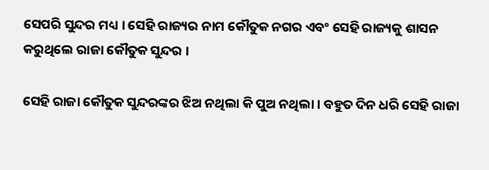ସେପରି ସୁନ୍ଦର ମଧ୍ୟ । ସେହି ରାଜ୍ୟର ନାମ କୌତୁକ ନଗର ଏବଂ ସେହି ରାଜ୍ୟକୁ ଶାସନ କରୁଥିଲେ ରାଜା କୌତୁକ ସୁନ୍ଦର ।

ସେହି ରାଜା କୌତୁକ ସୁନ୍ଦରଙ୍କର ଝିଅ ନଥିଲା କି ପୁଅ ନଥିଲା । ବହୁତ ଦିନ ଧରି ସେହି ରାଜା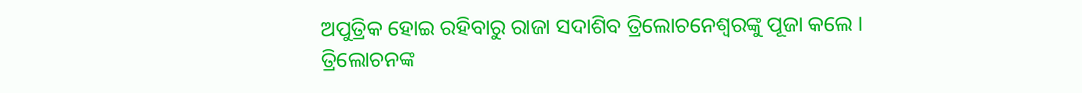ଅପୁତ୍ରିକ ହୋଇ ରହିବାରୁ ରାଜା ସଦାଶିବ ତ୍ରିଲୋଚନେଶ୍ୱରଙ୍କୁ ପୂଜା କଲେ । ତ୍ରିଲୋଚନଙ୍କ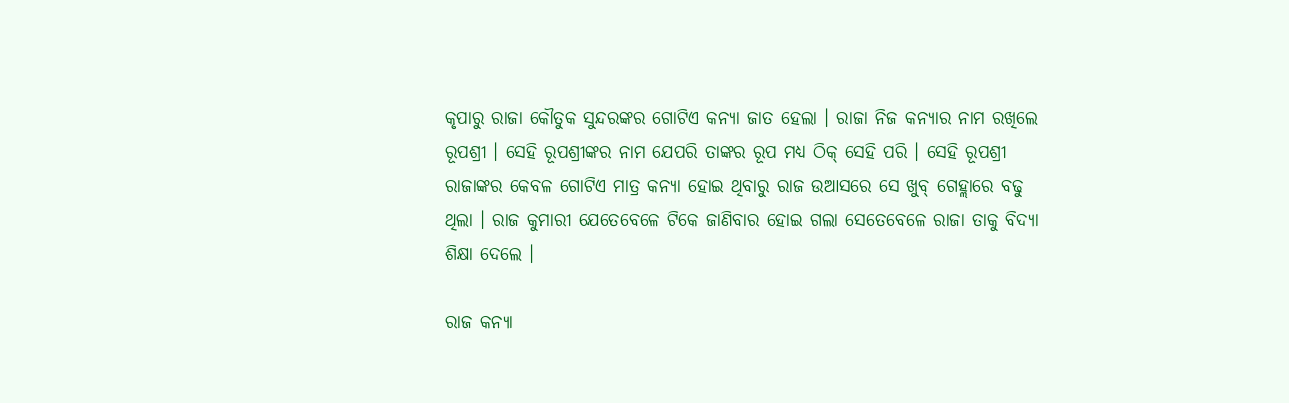କୃପାରୁ ରାଜା କୌତୁକ ସୁନ୍ଦରଙ୍କର ଗୋଟିଏ କନ୍ୟା ଜାତ ହେଲା । ରାଜା ନିଜ କନ୍ୟାର ନାମ ରଖିଲେ ରୂପଶ୍ରୀ । ସେହି ରୂପଶ୍ରୀଙ୍କର ନାମ ଯେପରି ତାଙ୍କର ରୂପ ମଧ୍ୟ ଠିକ୍ ସେହି ପରି । ସେହି ରୂପଶ୍ରୀ ରାଜାଙ୍କର କେବଳ ଗୋଟିଏ ମାତ୍ର କନ୍ୟା ହୋଇ ଥିବାରୁ ରାଜ ଉଆସରେ ସେ ଖୁବ୍ ଗେହ୍ଲାରେ ବଢୁ ଥିଲା । ରାଜ କୁମାରୀ ଯେତେବେଳେ ଟିକେ ଜାଣିବାର ହୋଇ ଗଲା ସେତେବେଳେ ରାଜା ତାକୁ ବିଦ୍ୟା ଶିକ୍ଷା ଦେଲେ ।

ରାଜ କନ୍ୟା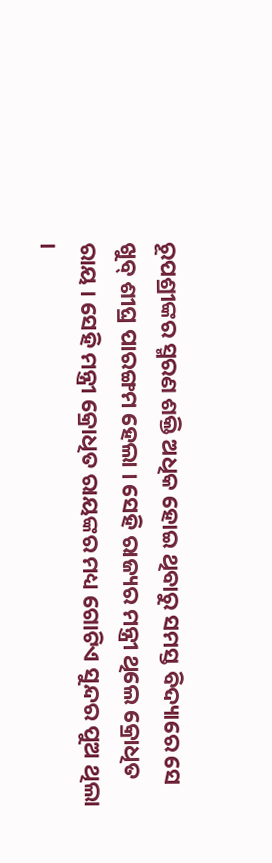ରୂପଶ୍ରୀଙ୍କର ସ୍ମରଣ ଶକ୍ତି ଅଧିକ ହୋଇ ଥିବାରୁ ସମସ୍ତ ବିଦ୍ୟାରେ ସେ ଖୁବ୍ ଶୀଘ୍ର ପାରଙ୍ଗମ ହେଲା । ସେହି ରାଜ୍ୟର ମନ୍ତ୍ରୀ ଥିଲେ କ୍ରୋଧିତ ରାୟ । ସେହି ମନ୍ତ୍ରୀ କ୍ରୋଧିତ ରାୟଙ୍କର ମଧ୍ୟ ଗୋଟିଏ ସୁନ୍ଦର ପୁଅ ଥିଲା ।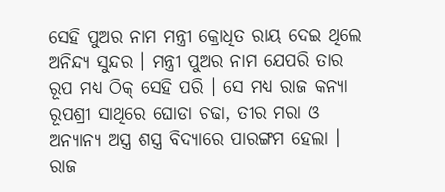ସେହି ପୁଅର ନାମ ମନ୍ତ୍ରୀ କ୍ରୋଧିତ ରାୟ ଦେଇ ଥିଲେ ଅନିନ୍ଦ୍ୟ ସୁନ୍ଦର । ମନ୍ତ୍ରୀ ପୁଅର ନାମ ଯେପରି ତାର ରୂପ ମଧ୍ୟ ଠିକ୍ ସେହି ପରି । ସେ ମଧ୍ୟ ରାଜ କନ୍ୟା ରୂପଶ୍ରୀ ସାଥିରେ ଘୋଡା ଚଢା, ତୀର ମରା ଓ ଅନ୍ୟାନ୍ୟ ଅସ୍ତ୍ର ଶସ୍ତ୍ର ବିଦ୍ୟାରେ ପାରଙ୍ଗମ ହେଲା ।
ରାଜ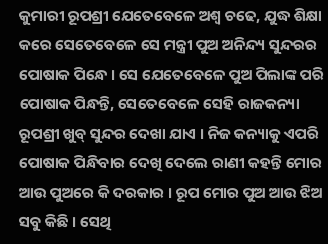କୁମାରୀ ରୂପଶ୍ରୀ ଯେତେବେଳେ ଅଶ୍ୱ ଚଢେ, ଯୁଦ୍ଧ ଶିକ୍ଷା କରେ ସେତେବେଳେ ସେ ମନ୍ତ୍ରୀ ପୁଅ ଅନିନ୍ଦ୍ୟ ସୁନ୍ଦରର ପୋଷାକ ପିନ୍ଧେ । ସେ ଯେତେବେଳେ ପୁଅ ପିଲାଙ୍କ ପରି ପୋଷାକ ପିନ୍ଧନ୍ତି, ସେତେବେଳେ ସେହି ରାଜକନ୍ୟା ରୂପଶ୍ରୀ ଖୁବ୍ ସୁନ୍ଦର ଦେଖା ଯାଏ । ନିଜ କନ୍ୟାକୁ ଏପରି ପୋଷାକ ପିନ୍ଧିବାର ଦେଖି ଦେଲେ ରାଣୀ କହନ୍ତି ମୋର ଆଉ ପୁଅରେ କି ଦରକାର । ରୂପ ମୋର ପୁଅ ଆଉ ଝିଅ ସବୁ କିଛି । ସେଥି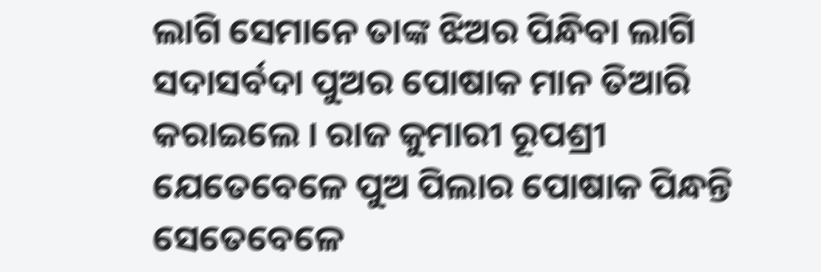ଲାଗି ସେମାନେ ତାଙ୍କ ଝିଅର ପିନ୍ଧିବା ଲାଗି ସଦାସର୍ବଦା ପୁଅର ପୋଷାକ ମାନ ତିଆରି କରାଇଲେ । ରାଜ କୁମାରୀ ରୂପଶ୍ରୀ ଯେତେବେଳେ ପୁଅ ପିଲାର ପୋଷାକ ପିନ୍ଧନ୍ତି ସେତେବେଳେ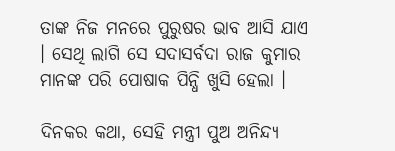ତାଙ୍କ ନିଜ ମନରେ ପୁରୁଷର ଭାବ ଆସି ଯାଏ । ସେଥି ଲାଗି ସେ ସଦାସର୍ବଦା ରାଜ କୁମାର ମାନଙ୍କ ପରି ପୋଷାକ ପିନ୍ଧି ଖୁସି ହେଲା ।

ଦିନକର କଥା, ସେହି ମନ୍ତ୍ରୀ ପୁଅ ଅନିନ୍ଦ୍ୟ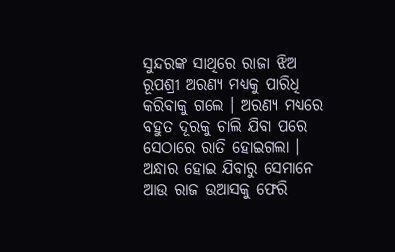ସୁନ୍ଦରଙ୍କ ସାଥିରେ ରାଜା ଝିଅ ରୂପଶ୍ରୀ ଅରଣ୍ୟ ମଧ୍ୟକୁ ପାରିଧି କରିବାକୁ ଗଲେ । ଅରଣ୍ୟ ମଧ୍ୟରେ ବହୁତ ଦୂରକୁ ଚାଲି ଯିବା ପରେ ସେଠାରେ ରାତି ହୋଇଗଲା । ଅନ୍ଧାର ହୋଇ ଯିବାରୁ ସେମାନେ ଆଉ ରାଜ ଉଆସକୁ ଫେରି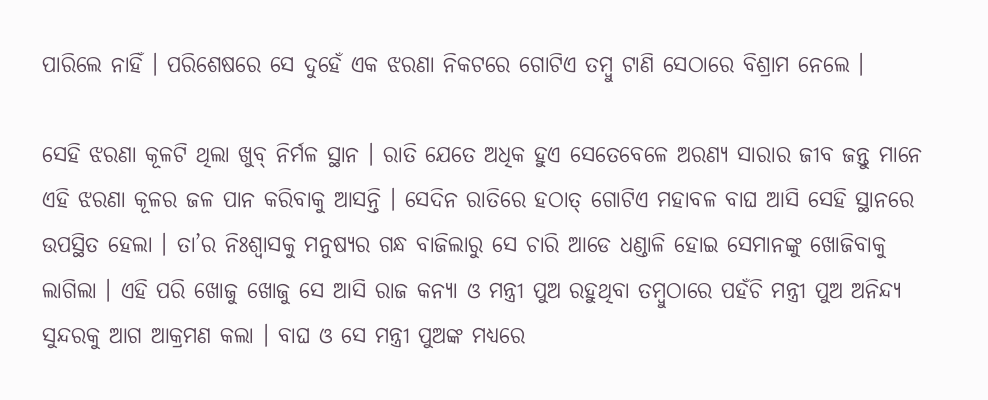ପାରିଲେ ନାହିଁ । ପରିଶେଷରେ ସେ ଦୁହେଁ ଏକ ଝରଣା ନିକଟରେ ଗୋଟିଏ ତମ୍ବୁ ଟାଣି ସେଠାରେ ବିଶ୍ରାମ ନେଲେ ।

ସେହି ଝରଣା କୂଳଟି ଥିଲା ଖୁବ୍ ନିର୍ମଳ ସ୍ଥାନ । ରାତି ଯେତେ ଅଧିକ ହୁଏ ସେତେବେଳେ ଅରଣ୍ୟ ସାରାର ଜୀବ ଜନ୍ତୁ ମାନେ ଏହି ଝରଣା କୂଳର ଜଳ ପାନ କରିବାକୁ ଆସନ୍ତି । ସେଦିନ ରାତିରେ ହଠାତ୍ ଗୋଟିଏ ମହାବଳ ବାଘ ଆସି ସେହି ସ୍ଥାନରେ ଉପସ୍ଥିତ ହେଲା । ତା’ର ନିଃଶ୍ୱାସକୁ ମନୁଷ୍ୟର ଗନ୍ଧ ବାଜିଲାରୁ ସେ ଚାରି ଆଡେ ଧଣ୍ଡାଳି ହୋଇ ସେମାନଙ୍କୁ ଖୋଜିବାକୁ ଲାଗିଲା । ଏହି ପରି ଖୋଜୁ ଖୋଜୁ ସେ ଆସି ରାଜ କନ୍ୟା ଓ ମନ୍ତ୍ରୀ ପୁଅ ରହୁଥିବା ତମ୍ବୁଠାରେ ପହଁଚି ମନ୍ତ୍ରୀ ପୁଅ ଅନିନ୍ଦ୍ୟ ସୁନ୍ଦରକୁ ଆଗ ଆକ୍ରମଣ କଲା । ବାଘ ଓ ସେ ମନ୍ତ୍ରୀ ପୁଅଙ୍କ ମଧ୍ୟରେ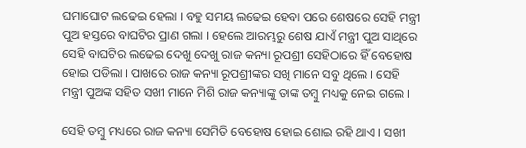ଘମାଘୋଟ ଲଢେଇ ହେଲା । ବହୁ ସମୟ ଲଢେଇ ହେବା ପରେ ଶେଷରେ ସେହି ମନ୍ତ୍ରୀ ପୁଅ ହସ୍ତରେ ବାଘଟିର ପ୍ରାଣ ଗଲା । ହେଲେ ଆରମ୍ଭରୁ ଶେଷ ଯାଏଁ ମନ୍ତ୍ରୀ ପୁଅ ସାଥିରେ ସେହି ବାଘଟିର ଲଢେଇ ଦେଖୁ ଦେଖୁ ରାଜ କନ୍ୟା ରୂପଶ୍ରୀ ସେହିଠାରେ ହିଁ ବେହୋଷ ହୋଇ ପଡିଲା । ପାଖରେ ରାଜ କନ୍ୟା ରୂପଶ୍ରୀଙ୍କର ସଖି ମାନେ ସବୁ ଥିଲେ । ସେହି ମନ୍ତ୍ରୀ ପୁଅଙ୍କ ସହିତ ସଖୀ ମାନେ ମିଶି ରାଜ କନ୍ୟାଙ୍କୁ ତାଙ୍କ ତମ୍ବୁ ମଧ୍ୟକୁ ନେଇ ଗଲେ ।

ସେହି ତମ୍ବୁ ମଧ୍ୟରେ ରାଜ କନ୍ୟା ସେମିତି ବେହୋଷ ହୋଇ ଶୋଇ ରହି ଥାଏ । ସଖୀ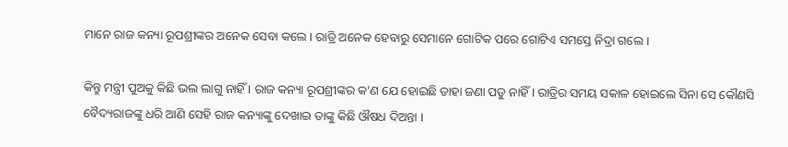ମାନେ ରାଜ କନ୍ୟା ରୂପଶ୍ରୀଙ୍କର ଅନେକ ସେବା କଲେ । ରାତ୍ରି ଅନେକ ହେବାରୁ ସେମାନେ ଗୋଟିକ ପରେ ଗୋଟିଏ ସମସ୍ତେ ନିଦ୍ରା ଗଲେ ।

କିନ୍ତୁ ମନ୍ତ୍ରୀ ପୁଅକୁ କିଛି ଭଲ ଲାଗୁ ନାହିଁ । ରାଜ କନ୍ୟା ରୂପଶ୍ରୀଙ୍କର କ’ଣ ଯେ ହୋଇଛି ତାହା ଜଣା ପଡୁ ନାହିଁ । ରାତ୍ରିର ସମୟ ସକାଳ ହୋଇଲେ ସିନା ସେ କୌଣସି ବୈଦ୍ୟରାଜଙ୍କୁ ଧରି ଆଣି ସେହି ରାଜ କନ୍ୟାଙ୍କୁ ଦେଖାଇ ତାଙ୍କୁ କିଛି ଔଷଧ ଦିଅନ୍ତା ।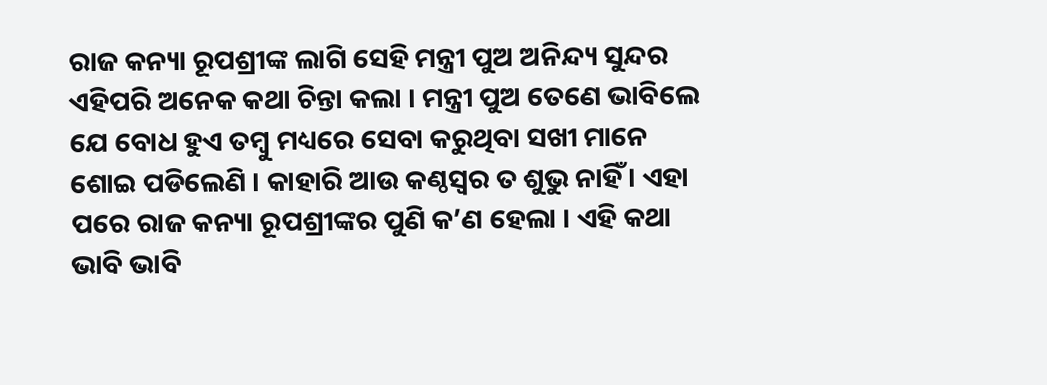ରାଜ କନ୍ୟା ରୂପଶ୍ରୀଙ୍କ ଲାଗି ସେହି ମନ୍ତ୍ରୀ ପୁଅ ଅନିନ୍ଦ୍ୟ ସୁନ୍ଦର ଏହିପରି ଅନେକ କଥା ଚିନ୍ତା କଲା । ମନ୍ତ୍ରୀ ପୁଅ ତେଣେ ଭାବିଲେ ଯେ ବୋଧ ହୁଏ ତମ୍ବୁ ମଧ୍ୟରେ ସେବା କରୁଥିବା ସଖୀ ମାନେ ଶୋଇ ପଡିଲେଣି । କାହାରି ଆଉ କଣ୍ଠସ୍ୱର ତ ଶୁଭୁ ନାହିଁ । ଏହା ପରେ ରାଜ କନ୍ୟା ରୂପଶ୍ରୀଙ୍କର ପୁଣି କ’ଣ ହେଲା । ଏହି କଥା ଭାବି ଭାବି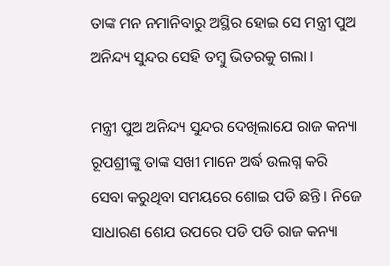ତାଙ୍କ ମନ ନମାନିବାରୁ ଅସ୍ଥିର ହୋଇ ସେ ମନ୍ତ୍ରୀ ପୁଅ ଅନିନ୍ଦ୍ୟ ସୁନ୍ଦର ସେହି ତମ୍ବୁ ଭିତରକୁ ଗଲା ।

ମନ୍ତ୍ରୀ ପୁଅ ଅନିନ୍ଦ୍ୟ ସୁନ୍ଦର ଦେଖିଲାଯେ ରାଜ କନ୍ୟା ରୂପଶ୍ରୀଙ୍କୁ ତାଙ୍କ ସଖୀ ମାନେ ଅର୍ଦ୍ଧ ଉଲଗ୍ନ କରି ସେବା କରୁଥିବା ସମୟରେ ଶୋଇ ପଡି ଛନ୍ତି । ନିଜେ ସାଧାରଣ ଶେଯ ଉପରେ ପଡି ପଡି ରାଜ କନ୍ୟା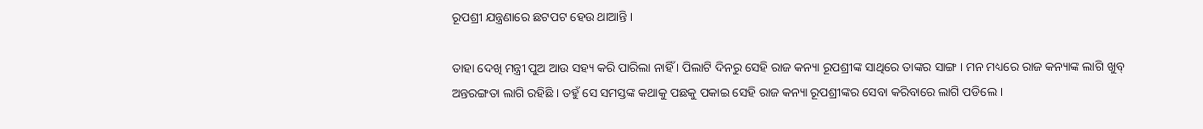ରୂପଶ୍ରୀ ଯନ୍ତ୍ରଣାରେ ଛଟପଟ ହେଉ ଥାଆନ୍ତି ।

ତାହା ଦେଖି ମନ୍ତ୍ରୀ ପୁଅ ଆଉ ସହ୍ୟ କରି ପାରିଲା ନାହିଁ । ପିଲାଟି ଦିନରୁ ସେହି ରାଜ କନ୍ୟା ରୂପଶ୍ରୀଙ୍କ ସାଥିରେ ତାଙ୍କର ସାଙ୍ଗ । ମନ ମଧ୍ୟରେ ରାଜ କନ୍ୟାଙ୍କ ଲାଗି ଖୁବ୍ ଅନ୍ତରଙ୍ଗତା ଲାଗି ରହିଛି । ତହୁଁ ସେ ସମସ୍ତଙ୍କ କଥାକୁ ପଛକୁ ପକାଇ ସେହି ରାଜ କନ୍ୟା ରୂପଶ୍ରୀଙ୍କର ସେବା କରିବାରେ ଲାଗି ପଡିଲେ ।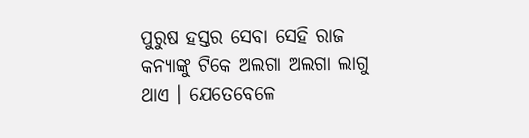ପୁରୁଷ ହସ୍ତର ସେବା ସେହି ରାଜ କନ୍ୟାଙ୍କୁ ଟିକେ ଅଲଗା ଅଲଗା ଲାଗୁ ଥାଏ । ଯେତେବେଳେ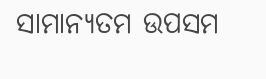ସାମାନ୍ୟତମ ଉପସମ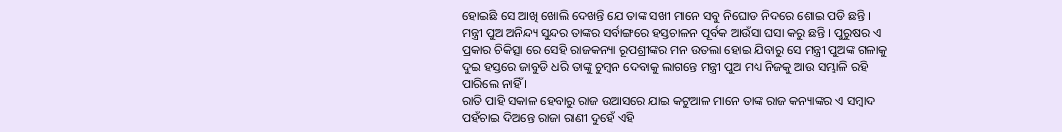ହୋଇଛି ସେ ଆଖି ଖୋଲି ଦେଖନ୍ତି ଯେ ତାଙ୍କ ସଖୀ ମାନେ ସବୁ ନିଘୋଡ ନିଦରେ ଶୋଇ ପଡି ଛନ୍ତି । ମନ୍ତ୍ରୀ ପୁଅ ଅନିନ୍ଦ୍ୟ ସୁନ୍ଦର ତାଙ୍କର ସର୍ବାଙ୍ଗରେ ହସ୍ତଚାଳନ ପୂର୍ବକ ଆଉଁସା ଘସା କରୁ ଛନ୍ତି । ପୁରୁଷର ଏ ପ୍ରକାର ଚିକିତ୍ସା ରେ ସେହି ରାଜକନ୍ୟା ରୂପଶ୍ରୀଙ୍କର ମନ ଉତଲା ହୋଇ ଯିବାରୁ ସେ ମନ୍ତ୍ରୀ ପୁଅଙ୍କ ଗଳାକୁ ଦୁଇ ହସ୍ତରେ ଜାବୁଡି ଧରି ତାଙ୍କୁ ଚୁମ୍ବନ ଦେବାକୁ ଲାଗନ୍ତେ ମନ୍ତ୍ରୀ ପୁଅ ମଧ୍ୟ ନିଜକୁ ଆଉ ସମ୍ଭାଳି ରହି ପାରିଲେ ନାହିଁ ।
ରାତି ପାହି ସକାଳ ହେବାରୁ ରାଜ ଉଆସରେ ଯାଇ କଟୁଆଳ ମାନେ ତାଙ୍କ ରାଜ କନ୍ୟାଙ୍କର ଏ ସମ୍ବାଦ ପହଁଚାଇ ଦିଅନ୍ତେ ରାଜା ରାଣୀ ଦୁହେଁ ଏହି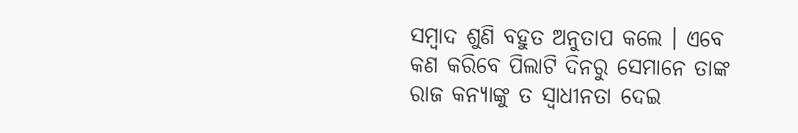ସମ୍ବାଦ ଶୁଣି ବହୁତ ଅନୁତାପ କଲେ । ଏବେ କଣ କରିବେ ପିଲାଟି ଦିନରୁ ସେମାନେ ତାଙ୍କ ରାଜ କନ୍ୟାଙ୍କୁ ତ ସ୍ୱାଧୀନତା ଦେଇ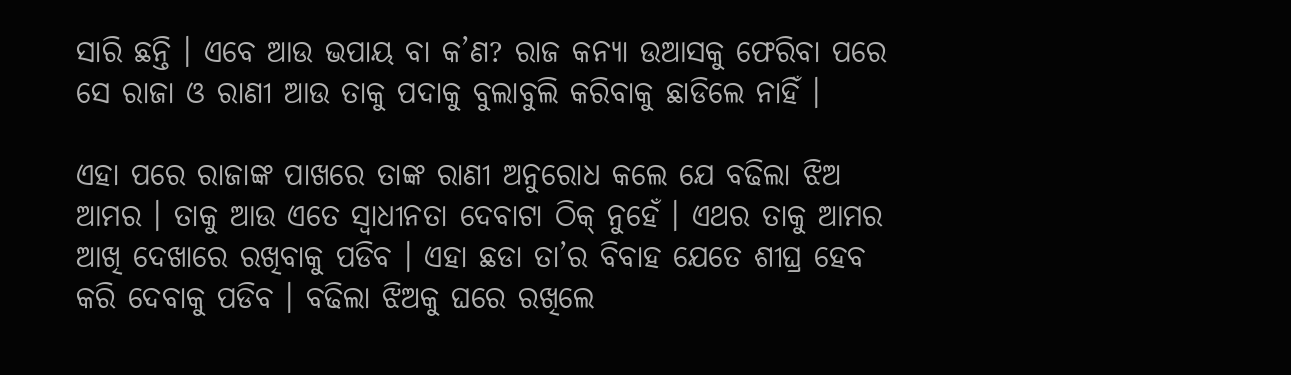ସାରି ଛନ୍ତି । ଏବେ ଆଉ ଭପାୟ ବା କ’ଣ? ରାଜ କନ୍ୟା ଉଆସକୁ ଫେରିବା ପରେ ସେ ରାଜା ଓ ରାଣୀ ଆଉ ତାକୁ ପଦାକୁ ବୁଲାବୁଲି କରିବାକୁ ଛାଡିଲେ ନାହିଁ ।

ଏହା ପରେ ରାଜାଙ୍କ ପାଖରେ ତାଙ୍କ ରାଣୀ ଅନୁରୋଧ କଲେ ଯେ ବଢିଲା ଝିଅ ଆମର । ତାକୁ ଆଉ ଏତେ ସ୍ୱାଧୀନତା ଦେବାଟା ଠିକ୍ ନୁହେଁ । ଏଥର ତାକୁ ଆମର ଆଖି ଦେଖାରେ ରଖିବାକୁ ପଡିବ । ଏହା ଛଡା ତା’ର ବିବାହ ଯେତେ ଶୀଘ୍ର ହେବ କରି ଦେବାକୁ ପଡିବ । ବଢିଲା ଝିଅକୁ ଘରେ ରଖିଲେ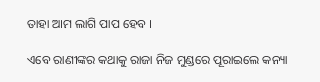ତାହା ଆମ ଲାଗି ପାପ ହେବ ।

ଏବେ ରାଣୀଙ୍କର କଥାକୁ ରାଜା ନିଜ ମୁଣ୍ଡରେ ପୂରାଇଲେ କନ୍ୟା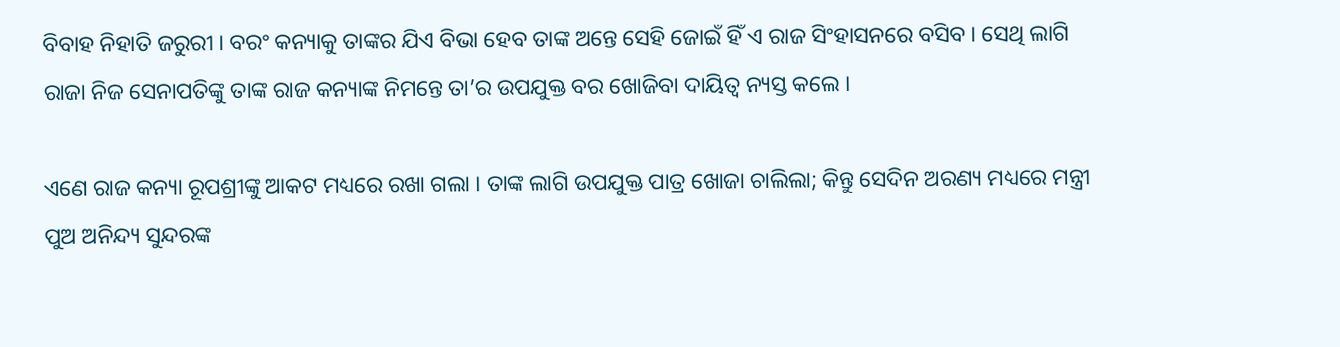ବିବାହ ନିହାତି ଜରୁରୀ । ବରଂ କନ୍ୟାକୁ ତାଙ୍କର ଯିଏ ବିଭା ହେବ ତାଙ୍କ ଅନ୍ତେ ସେହି ଜୋଇଁ ହିଁ ଏ ରାଜ ସିଂହାସନରେ ବସିବ । ସେଥି ଲାଗି ରାଜା ନିଜ ସେନାପତିଙ୍କୁ ତାଙ୍କ ରାଜ କନ୍ୟାଙ୍କ ନିମନ୍ତେ ତା’ର ଉପଯୁକ୍ତ ବର ଖୋଜିବା ଦାୟିତ୍ୱ ନ୍ୟସ୍ତ କଲେ ।

ଏଣେ ରାଜ କନ୍ୟା ରୂପଶ୍ରୀଙ୍କୁ ଆକଟ ମଧ୍ୟରେ ରଖା ଗଲା । ତାଙ୍କ ଲାଗି ଉପଯୁକ୍ତ ପାତ୍ର ଖୋଜା ଚାଲିଲା; କିନ୍ତୁ ସେଦିନ ଅରଣ୍ୟ ମଧ୍ୟରେ ମନ୍ତ୍ରୀ ପୁଅ ଅନିନ୍ଦ୍ୟ ସୁନ୍ଦରଙ୍କ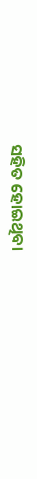ସହିତ ହୋଇଥିବା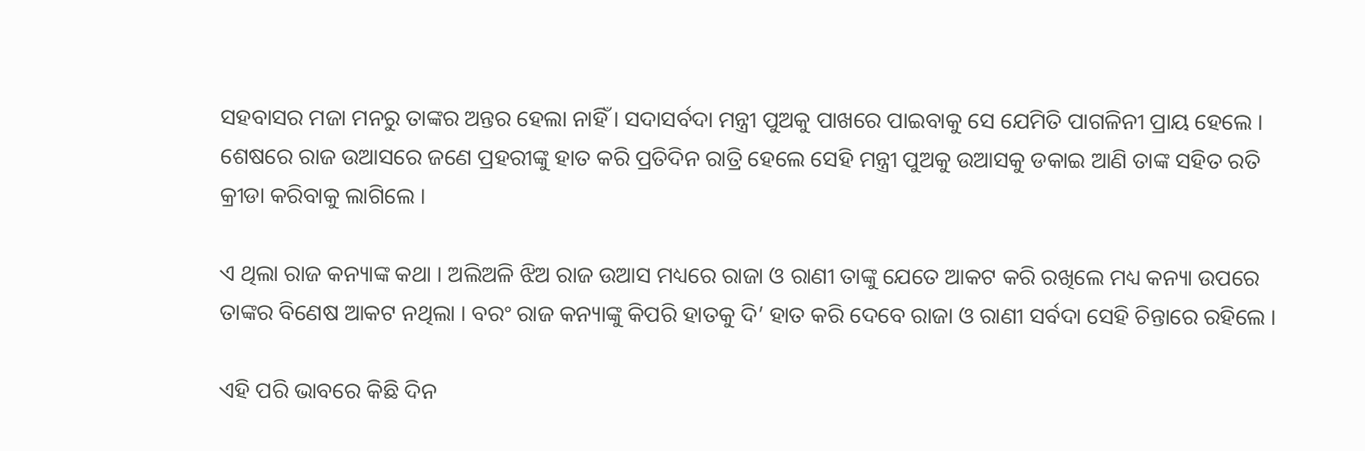ସହବାସର ମଜା ମନରୁ ତାଙ୍କର ଅନ୍ତର ହେଲା ନାହିଁ । ସଦାସର୍ବଦା ମନ୍ତ୍ରୀ ପୁଅକୁ ପାଖରେ ପାଇବାକୁ ସେ ଯେମିତି ପାଗଳିନୀ ପ୍ରାୟ ହେଲେ । ଶେଷରେ ରାଜ ଉଆସରେ ଜଣେ ପ୍ରହରୀଙ୍କୁ ହାତ କରି ପ୍ରତିଦିନ ରାତ୍ରି ହେଲେ ସେହି ମନ୍ତ୍ରୀ ପୁଅକୁ ଉଆସକୁ ଡକାଇ ଆଣି ତାଙ୍କ ସହିତ ରତି କ୍ରୀଡା କରିବାକୁ ଲାଗିଲେ ।

ଏ ଥିଲା ରାଜ କନ୍ୟାଙ୍କ କଥା । ଅଲିଅଳି ଝିଅ ରାଜ ଉଆସ ମଧ୍ୟରେ ରାଜା ଓ ରାଣୀ ତାଙ୍କୁ ଯେତେ ଆକଟ କରି ରଖିଲେ ମଧ୍ୟ କନ୍ୟା ଉପରେ ତାଙ୍କର ବିଣେଷ ଆକଟ ନଥିଲା । ବରଂ ରାଜ କନ୍ୟାଙ୍କୁ କିପରି ହାତକୁ ଦି’ ହାତ କରି ଦେବେ ରାଜା ଓ ରାଣୀ ସର୍ବଦା ସେହି ଚିନ୍ତାରେ ରହିଲେ ।

ଏହି ପରି ଭାବରେ କିଛି ଦିନ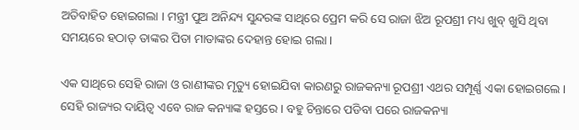ଅତିବାହିତ ହୋଇଗଲା । ମନ୍ତ୍ରୀ ପୁଅ ଅନିନ୍ଦ୍ୟ ସୁନ୍ଦରଙ୍କ ସାଥିରେ ପ୍ରେମ କରି ସେ ରାଜା ଝିଅ ରୂପଶ୍ରୀ ମଧ୍ୟ ଖୁବ୍ ଖୁସି ଥିବା ସମୟରେ ହଠାତ୍ ତାଙ୍କର ପିତା ମାତାଙ୍କର ଦେହାନ୍ତ ହୋଇ ଗଲା ।

ଏକ ସାଥିରେ ସେହି ରାଜା ଓ ରାଣୀଙ୍କର ମୃତ୍ୟୁ ହୋଇଯିବା କାରଣରୁ ରାଜକନ୍ୟା ରୂପଶ୍ରୀ ଏଥର ସମ୍ପୂର୍ଣ୍ଣ ଏକା ହୋଇଗଲେ । ସେହି ରାଜ୍ୟର ଦାୟିତ୍ୱ ଏବେ ରାଜ କନ୍ୟାଙ୍କ ହସ୍ତରେ । ବହୁ ଚିନ୍ତାରେ ପଡିବା ପରେ ରାଜକନ୍ୟା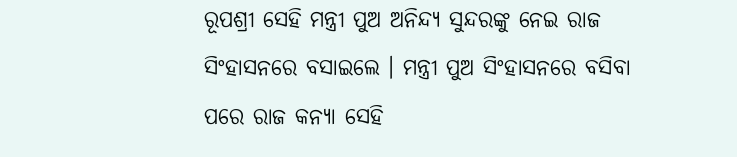ରୂପଶ୍ରୀ ସେହି ମନ୍ତ୍ରୀ ପୁଅ ଅନିନ୍ଦ୍ୟ ସୁନ୍ଦରଙ୍କୁ ନେଇ ରାଜ ସିଂହାସନରେ ବସାଇଲେ । ମନ୍ତ୍ରୀ ପୁଅ ସିଂହାସନରେ ବସିବା ପରେ ରାଜ କନ୍ୟା ସେହି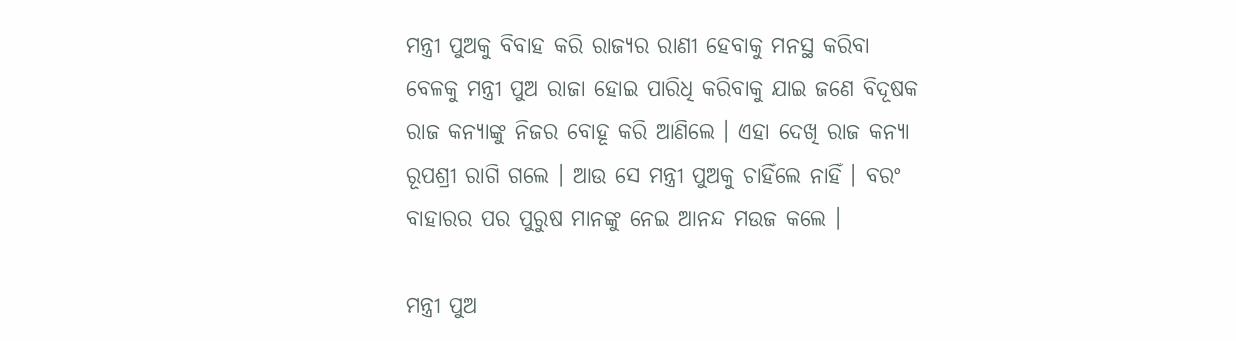ମନ୍ତ୍ରୀ ପୁଅକୁ ବିବାହ କରି ରାଜ୍ୟର ରାଣୀ ହେବାକୁ ମନସ୍ଥ କରିବା ବେଳକୁ ମନ୍ତ୍ରୀ ପୁଅ ରାଜା ହୋଇ ପାରିଧି କରିବାକୁ ଯାଇ ଜଣେ ବିଦୂଷକ ରାଜ କନ୍ୟାଙ୍କୁ ନିଜର ବୋହୂ କରି ଆଣିଲେ । ଏହା ଦେଖି ରାଜ କନ୍ୟା ରୂପଶ୍ରୀ ରାଗି ଗଲେ । ଆଉ ସେ ମନ୍ତ୍ରୀ ପୁଅକୁ ଚାହିଁଲେ ନାହିଁ । ବରଂ ବାହାରର ପର ପୁରୁଷ ମାନଙ୍କୁ ନେଇ ଆନନ୍ଦ ମଉଜ କଲେ ।

ମନ୍ତ୍ରୀ ପୁଅ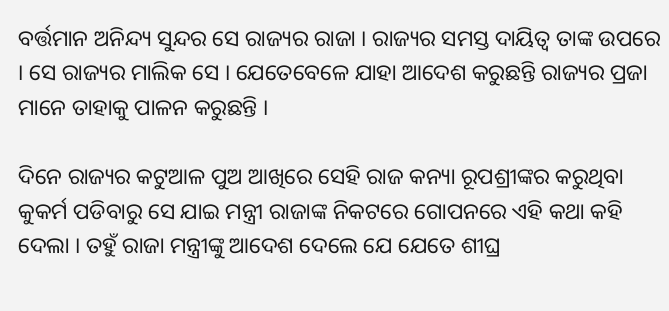ବର୍ତ୍ତମାନ ଅନିନ୍ଦ୍ୟ ସୁନ୍ଦର ସେ ରାଜ୍ୟର ରାଜା । ରାଜ୍ୟର ସମସ୍ତ ଦାୟିତ୍ୱ ତାଙ୍କ ଉପରେ । ସେ ରାଜ୍ୟର ମାଲିକ ସେ । ଯେତେବେଳେ ଯାହା ଆଦେଶ କରୁଛନ୍ତି ରାଜ୍ୟର ପ୍ରଜା ମାନେ ତାହାକୁ ପାଳନ କରୁଛନ୍ତି ।

ଦିନେ ରାଜ୍ୟର କଟୁଆଳ ପୁଅ ଆଖିରେ ସେହି ରାଜ କନ୍ୟା ରୂପଶ୍ରୀଙ୍କର କରୁଥିବା କୁକର୍ମ ପଡିବାରୁ ସେ ଯାଇ ମନ୍ତ୍ରୀ ରାଜାଙ୍କ ନିକଟରେ ଗୋପନରେ ଏହି କଥା କହି ଦେଲା । ତହୁଁ ରାଜା ମନ୍ତ୍ରୀଙ୍କୁ ଆଦେଶ ଦେଲେ ଯେ ଯେତେ ଶୀଘ୍ର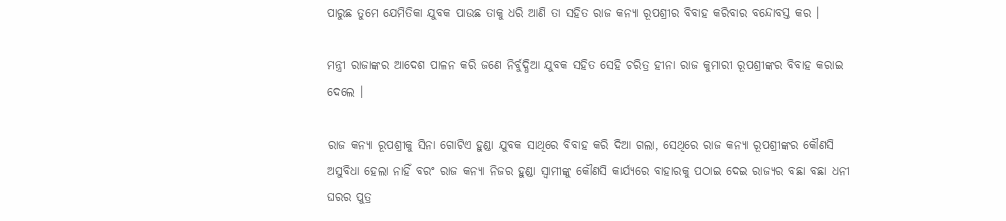ପାରୁଛ ତୁମେ ଯେମିତିକା ଯୁବକ ପାଉଛ ତାକୁ ଧରି ଆଣି ତା ସହିତ ରାଜ କନ୍ୟା ରୂପଶ୍ରୀର ବିବାହ କରିବାର ବନ୍ଦୋବସ୍ତ କର ।

ମନ୍ତ୍ରୀ ରାଜାଙ୍କର ଆଦେଶ ପାଳନ କରି ଜଣେ ନିର୍ବୁଦ୍ଧିଆ ଯୁବକ ସହିତ ସେହି ଚରିତ୍ର ହୀନା ରାଜ କୁମାରୀ ରୂପଶ୍ରୀଙ୍କର ବିବାହ କରାଇ ଦେଲେ ।

ରାଜ କନ୍ୟା ରୂପଶ୍ରୀକୁ ସିନା ଗୋଟିଏ ହୁଣ୍ଡା ଯୁବକ ସାଥିରେ ବିବାହ କରି ଦିଆ ଗଲା, ସେଥିରେ ରାଜ କନ୍ୟା ରୂପଶ୍ରୀଙ୍କର କୌଣସି ଅସୁବିଧା ହେଲା ନାହିଁ ବରଂ ରାଜ କନ୍ୟା ନିଜର ହୁଣ୍ଡା ସ୍ୱାମୀଙ୍କୁ କୌଣସି କାର୍ଯ୍ୟରେ ବାହାରକୁ ପଠାଇ ଦେଇ ରାଜ୍ୟର ବଛା ବଛା ଧନୀ ଘରର ପୁତ୍ର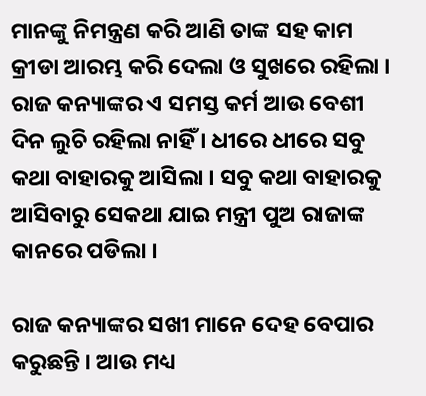ମାନଙ୍କୁ ନିମନ୍ତ୍ରଣ କରି ଆଣି ତାଙ୍କ ସହ କାମ କ୍ରୀଡା ଆରମ୍ଭ କରି ଦେଲା ଓ ସୁଖରେ ରହିଲା । ରାଜ କନ୍ୟାଙ୍କର ଏ ସମସ୍ତ କର୍ମ ଆଉ ବେଶୀ ଦିନ ଲୁଚି ରହିଲା ନାହିଁ । ଧୀରେ ଧୀରେ ସବୁ କଥା ବାହାରକୁ ଆସିଲା । ସବୁ କଥା ବାହାରକୁ ଆସିବାରୁ ସେକଥା ଯାଇ ମନ୍ତ୍ରୀ ପୁଅ ରାଜାଙ୍କ କାନରେ ପଡିଲା ।

ରାଜ କନ୍ୟାଙ୍କର ସଖୀ ମାନେ ଦେହ ବେପାର କରୁଛନ୍ତି । ଆଉ ମଧ୍ୟ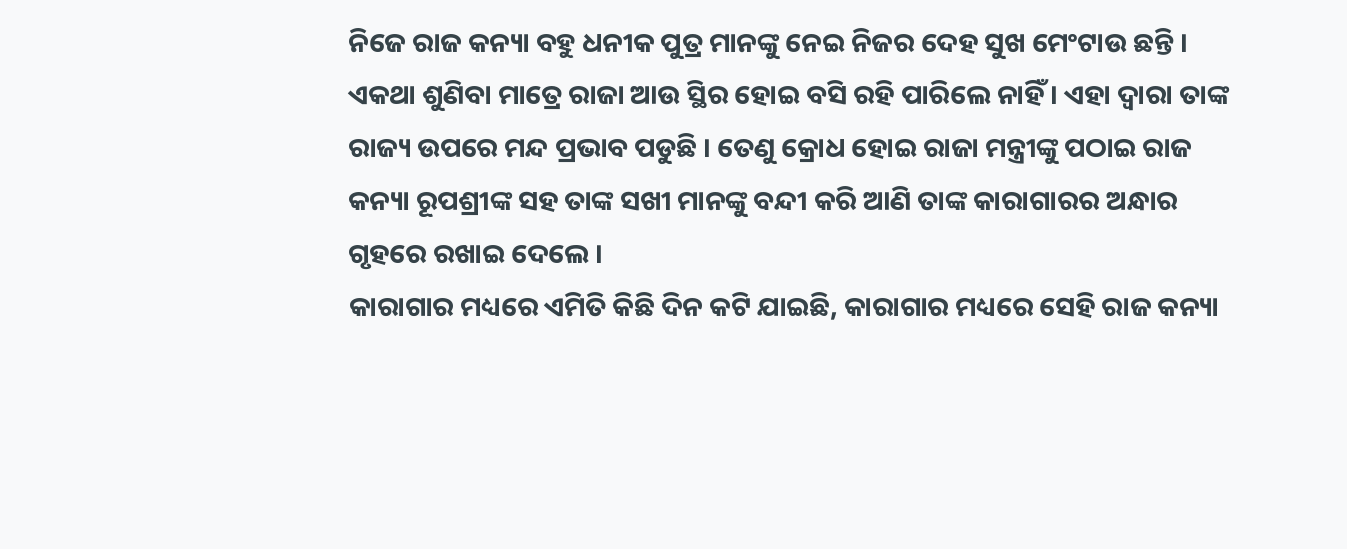ନିଜେ ରାଜ କନ୍ୟା ବହୁ ଧନୀକ ପୁତ୍ର ମାନଙ୍କୁ ନେଇ ନିଜର ଦେହ ସୁଖ ମେଂଟାଉ ଛନ୍ତି । ଏକଥା ଶୁଣିବା ମାତ୍ରେ ରାଜା ଆଉ ସ୍ଥିର ହୋଇ ବସି ରହି ପାରିଲେ ନାହିଁ । ଏହା ଦ୍ୱାରା ତାଙ୍କ ରାଜ୍ୟ ଉପରେ ମନ୍ଦ ପ୍ରଭାବ ପଡୁଛି । ତେଣୁ କ୍ରୋଧ ହୋଇ ରାଜା ମନ୍ତ୍ରୀଙ୍କୁ ପଠାଇ ରାଜ କନ୍ୟା ରୂପଶ୍ରୀଙ୍କ ସହ ତାଙ୍କ ସଖୀ ମାନଙ୍କୁ ବନ୍ଦୀ କରି ଆଣି ତାଙ୍କ କାରାଗାରର ଅନ୍ଧାର ଗୃହରେ ରଖାଇ ଦେଲେ ।
କାରାଗାର ମଧ୍ୟରେ ଏମିତି କିଛି ଦିନ କଟି ଯାଇଛି, କାରାଗାର ମଧ୍ୟରେ ସେହି ରାଜ କନ୍ୟା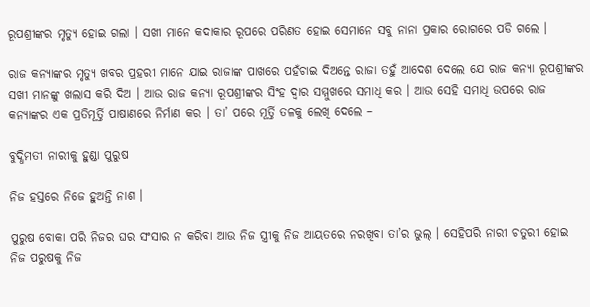ରୂପଶ୍ରୀଙ୍କର ମୃତ୍ୟୁ ହୋଇ ଗଲା । ସଖୀ ମାନେ କଦାକାର ରୂପରେ ପରିଣତ ହୋଇ ସେମାନେ ସବୁ ନାନା ପ୍ରକାର ରୋଗରେ ପଡି ଗଲେ ।

ରାଜ କନ୍ୟାଙ୍କର ମୃତ୍ୟୁ ଖବର ପ୍ରହରୀ ମାନେ ଯାଇ ରାଜାଙ୍କ ପାଖରେ ପହଁଚାଇ ଦିଅନ୍ତେ ରାଜା ତହୁଁ ଆଦେଶ ଦେଲେ ଯେ ରାଜ କନ୍ୟା ରୂପଶ୍ରୀଙ୍କର ସଖୀ ମାନଙ୍କୁ ଖଲାସ କରି ଦିଅ । ଆଉ ରାଜ କନ୍ୟା ରୂପଶ୍ରୀଙ୍କର ସିଂହ ଦ୍ୱାର ସମ୍ମୁଖରେ ସମାଧି କର । ଆଉ ସେହି ସମାଧି ଉପରେ ରାଜ କନ୍ୟାଙ୍କର ଏକ ପ୍ରତିମୂର୍ତ୍ତି ପାଷାଣରେ ନିର୍ମାଣ କର । ତା’ ପରେ ମୂର୍ତ୍ତି ତଳକୁ ଲେଖି ଦେଲେ –

ବୁଦ୍ଧିମତୀ ନାରୀକୁ ହୁଣ୍ଡା ପୁରୁଷ

ନିଜ ହସ୍ତରେ ନିଜେ ହୁଅନ୍ତି ନାଶ ।

ପୁରୁଷ ବୋକା ପରି ନିଜର ଘର ସଂସାର ନ କରିବା ଆଉ ନିଜ ସ୍ତ୍ରୀକୁ ନିଜ ଆୟତରେ ନରଖିବା ତା’ର ଭୁଲ୍ । ସେହିପରି ନାରୀ ଚତୁରୀ ହୋଇ ନିଜ ପରୁଷକୁ ନିଜ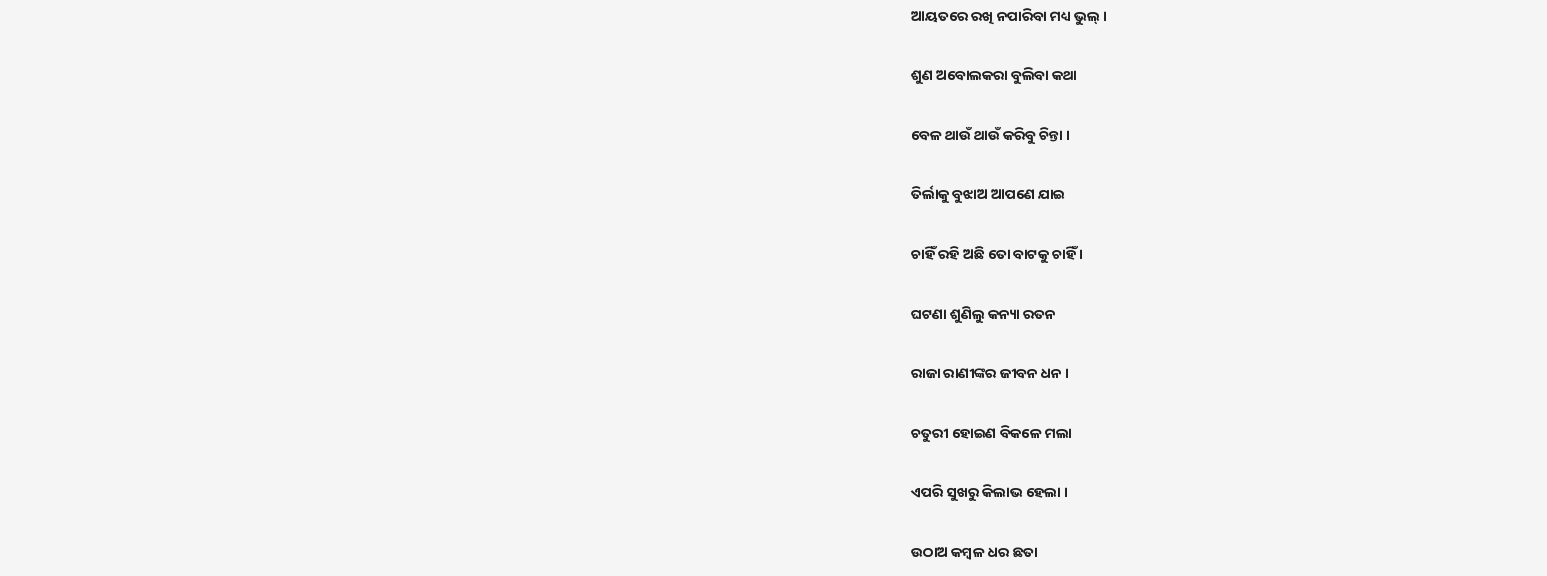ଆୟତରେ ରଖି ନପାରିବା ମଧ୍ୟ ଭୁଲ୍ ।

ଶୁଣ ଅବୋଲକରା ବୁଲିବା କଥା

ବେଳ ଥାଉଁ ଥାଉଁ କରିବୁ ଚିନ୍ତା ।

ତିର୍ଲାକୁ ବୁଝାଅ ଆପଣେ ଯାଇ

ଚାହିଁ ରହି ଅଛି ତୋ ବାଟକୁ ଚାହିଁ ।

ଘଟଣା ଶୁଣିଲୁ କନ୍ୟା ରତନ

ରାଜା ରାଣୀଙ୍କର ଜୀବନ ଧନ ।

ଚତୁରୀ ହୋଇଣ ବିକଳେ ମଲା

ଏପରି ସୁଖରୁ କିଲାଭ ହେଲା ।

ଉଠାଅ କମ୍ବଳ ଧର ଛତା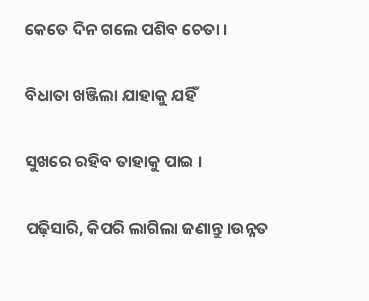କେତେ ଦିନ ଗଲେ ପଶିବ ଚେତା ।

ବିଧାତା ଖଞ୍ଜିଲା ଯାହାକୁ ଯହିଁ

ସୁଖରେ ରହିବ ତାହାକୁ ପାଇ ।

ପଢ଼ିସାରି, କିପରି ଲାଗିଲା ଜଣାନ୍ତୁ ।ଉନ୍ନତ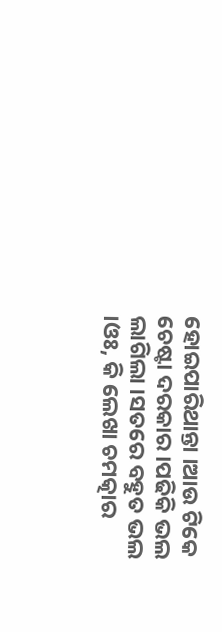ହୋଇପାରିଥାନ୍ତା ।ଆଉ ଟିକେ ଚେଷ୍ଟା ଦରକାର ।ପଢିକି ଭଲ ଲାଗିଲା ।ସତରେ ବହୁତ ଭଲ ।ଓଃ, କି ଲେଖା ଚମତ୍କାର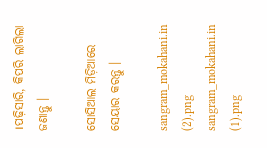।ପଢ଼ିସାରି, କିପରି ଲାଗିଲା ଜଣାନ୍ତୁ ।

ସୋସିଆଲ ମିଡ଼ିଆରେ ସେୟାର କରନ୍ତୁ ।

sangram_mokahani.in (2).png
sangram_mokahani.in (1).png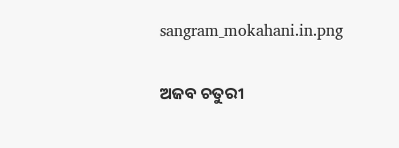sangram_mokahani.in.png

ଅଜବ ଚତୁରୀ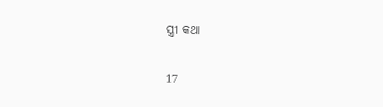ସ୍ତ୍ରୀ କଥା

17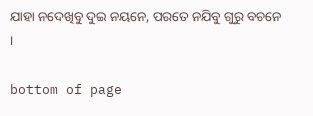ଯାହା ନଦେଖିବୁ ଦୁଇ ନୟନେ, ପରତେ ନଯିବୁ ଗୁରୁ ବଚନେ ।

bottom of page